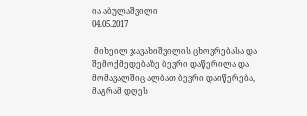ია აბულაშვილი
04.05.2017

 მიხეილ ჯავახიშვილის ცხოვრებასა და შემოქმედებაზე ბევრი დაწერილა და მომავალშიც ალბათ ბევრი დაიწერება, მაგრამ დღეს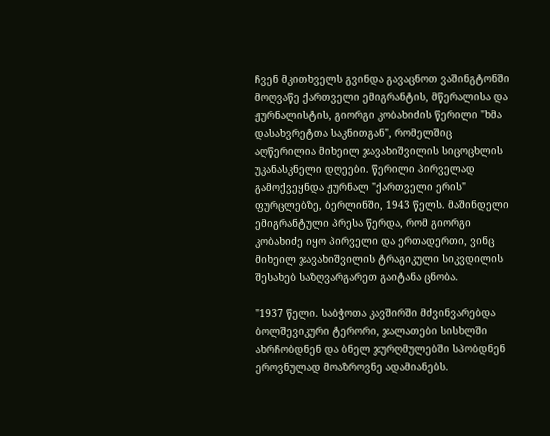ჩვენ მკითხველს გვინდა გავაცნოთ ვაშინგტონში მოღვაწე ქართველი ემიგრანტის, მწერალისა და ჟურნალისტის, გიორგი კობახიძის წერილი "ხმა დასახვრეტთა საკნითგან", რომელშიც აღწერილია მიხეილ ჯავახიშვილის სიცოცხლის უკანასკნელი დღეები. წერილი პირველად გამოქვეყნდა ჟურნალ "ქართველი ერის" ფურცლებზე, ბერლინში, 1943 წელს. მაშინდელი ემიგრანტული პრესა წერდა, რომ გიორგი კობახიძე იყო პირველი და ერთადერთი, ვინც მიხეილ ჯავახიშვილის ტრაგიკული სიკვდილის შესახებ საზღვარგარეთ გაიტანა ცნობა.

"1937 წელი. საბჭოთა კავშირში მძვინვარებდა ბოლშევიკური ტერორი, ჯალათები სისხლში ახრჩობდნენ და ბნელ ჯურღმულებში სპობდნენ ეროვნულად მოაზროვნე ადამიანებს.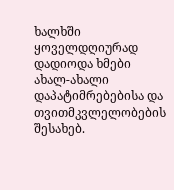ხალხში ყოველდღიურად დადიოდა ხმები ახალ-ახალი დაპატიმრებებისა და თვითმკვლელობების შესახებ.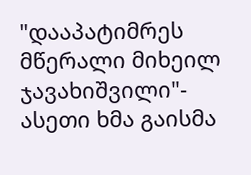"დააპატიმრეს მწერალი მიხეილ ჯავახიშვილი"- ასეთი ხმა გაისმა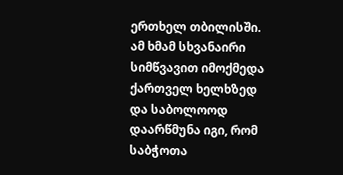ერთხელ თბილისში. ამ ხმამ სხვანაირი სიმწვავით იმოქმედა ქართველ ხელხზედ და საბოლოოდ დაარწმუნა იგი, რომ საბჭოთა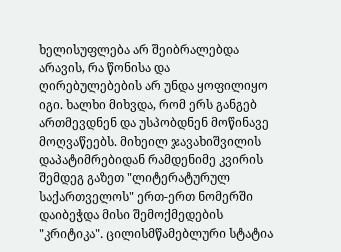ხელისუფლება არ შეიბრალებდა არავის, რა წონისა და ღირებულებების არ უნდა ყოფილიყო იგი. ხალხი მიხვდა, რომ ერს განგებ ართმევდნენ და უსპობდნენ მოწინავე მოღვაწეებს. მიხეილ ჯავახიშვილის დაპატიმრებიდან რამდენიმე კვირის შემდეგ გაზეთ "ლიტერატურულ საქართველოს" ერთ-ერთ ნომერში დაიბეჭდა მისი შემოქმედების "კრიტიკა". ცილისმწამებლური სტატია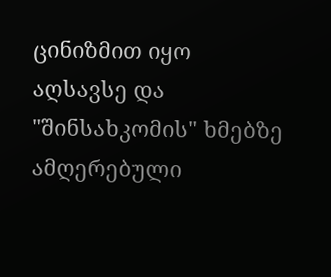ცინიზმით იყო აღსავსე და "შინსახკომის" ხმებზე ამღერებული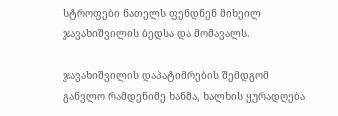სტროფები ნათელს ფენდნენ მიხეილ ჯავახიშვილის ბედსა და მომავალს.

ჯავახიშვილის დაპატიმრების შემდგომ განვლო რამდენიმე ხანმა, ხალხის ყურადღება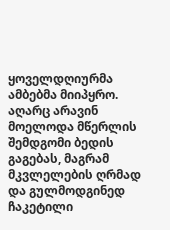ყოველდღიურმა ამბებმა მიიპყრო. აღარც არავინ მოელოდა მწერლის შემდგომი ბედის გაგებას, მაგრამ მკვლელების ღრმად და გულმოდგინედ ჩაკეტილი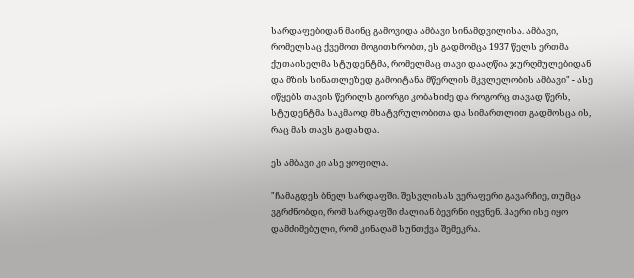სარდაფებიდან მაინც გამოვიდა ამბავი სინამდვილისა. ამბავი, რომელსაც ქვემოთ მოგითხრობთ, ეს გადმომცა 1937 წელს ერთმა ქუთაისელმა სტუდენტმა, რომელმაც თავი დააღწია ჯურღმულებიდან და მზის სინათლეზედ გამოიტანა მწერლის მკვლელობის ამბავი" - ასე იწყებს თავის წერილს გიორგი კობახიძე და როგორც თავად წერს, სტუდენტმა საკმაოდ მხატვრულობითა და სიმართლით გადმოსცა ის, რაც მას თავს გადახდა.

ეს ამბავი კი ასე ყოფილა.

"ჩამაგდეს ბნელ სარდაფში. შესვლისას ვერაფერი გავარჩიე, თუმცა ვგრძნობდი, რომ სარდაფში ძალიან ბევრნი იყვნენ. ჰაერი ისე იყო დამძიმებული, რომ კინაღამ სუნთქვა შემეკრა.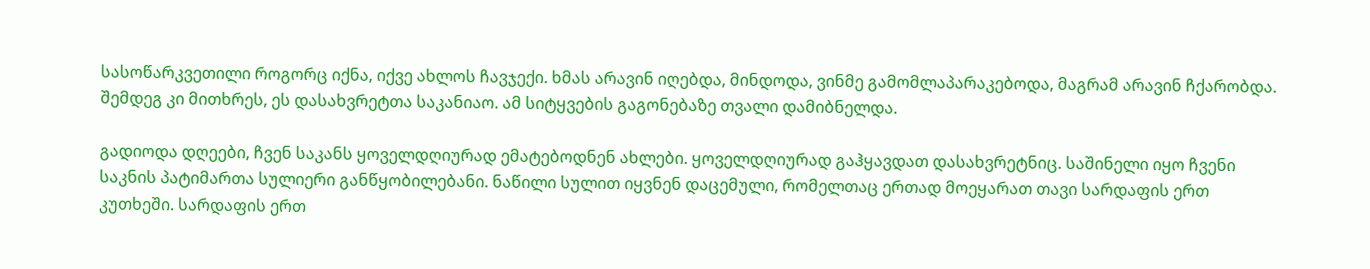სასოწარკვეთილი როგორც იქნა, იქვე ახლოს ჩავჯექი. ხმას არავინ იღებდა, მინდოდა, ვინმე გამომლაპარაკებოდა, მაგრამ არავინ ჩქარობდა. შემდეგ კი მითხრეს, ეს დასახვრეტთა საკანიაო. ამ სიტყვების გაგონებაზე თვალი დამიბნელდა.

გადიოდა დღეები, ჩვენ საკანს ყოველდღიურად ემატებოდნენ ახლები. ყოველდღიურად გაჰყავდათ დასახვრეტნიც. საშინელი იყო ჩვენი საკნის პატიმართა სულიერი განწყობილებანი. ნაწილი სულით იყვნენ დაცემული, რომელთაც ერთად მოეყარათ თავი სარდაფის ერთ კუთხეში. სარდაფის ერთ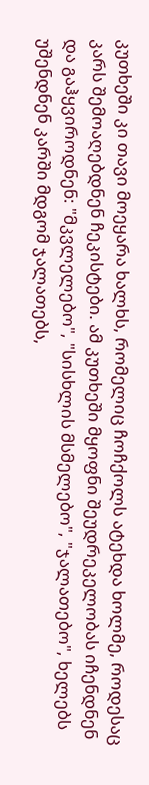კუთხეში კი თავი მოეყარა ხალხს, რომელიც ჩოჩქოლს ატეხდა ხოლმე, როდესაც კარს შემოაღებდნენ ჩეკისტები. ამ კუთხეში მყოფნი შეუდრეკელობას იჩენდნენ და გაჰყვიროდნენ: "მკვლელებო", "სისხლის მსმელებო", "ჯალათებო", ხელებს უშენდნენ კარში მდგომ ჯალათებს,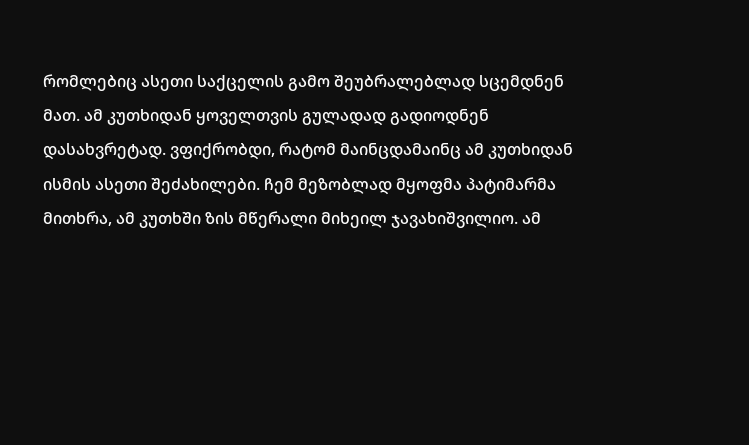რომლებიც ასეთი საქცელის გამო შეუბრალებლად სცემდნენ მათ. ამ კუთხიდან ყოველთვის გულადად გადიოდნენ დასახვრეტად. ვფიქრობდი, რატომ მაინცდამაინც ამ კუთხიდან ისმის ასეთი შეძახილები. ჩემ მეზობლად მყოფმა პატიმარმა მითხრა, ამ კუთხში ზის მწერალი მიხეილ ჯავახიშვილიო. ამ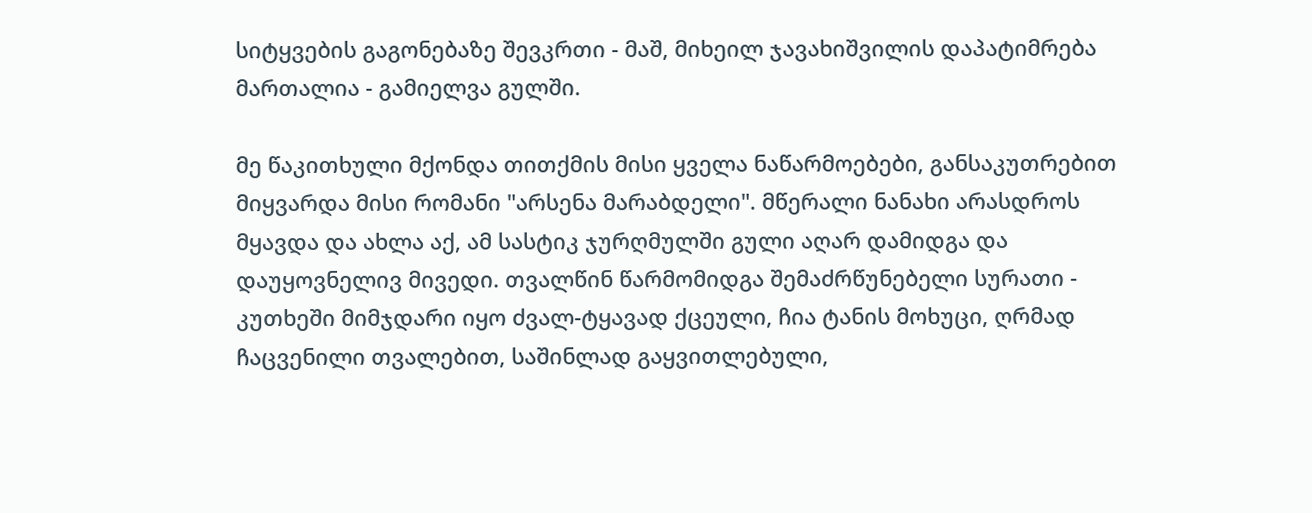სიტყვების გაგონებაზე შევკრთი - მაშ, მიხეილ ჯავახიშვილის დაპატიმრება მართალია - გამიელვა გულში.

მე წაკითხული მქონდა თითქმის მისი ყველა ნაწარმოებები, განსაკუთრებით მიყვარდა მისი რომანი "არსენა მარაბდელი". მწერალი ნანახი არასდროს მყავდა და ახლა აქ, ამ სასტიკ ჯურღმულში გული აღარ დამიდგა და დაუყოვნელივ მივედი. თვალწინ წარმომიდგა შემაძრწუნებელი სურათი - კუთხეში მიმჯდარი იყო ძვალ-ტყავად ქცეული, ჩია ტანის მოხუცი, ღრმად ჩაცვენილი თვალებით, საშინლად გაყვითლებული,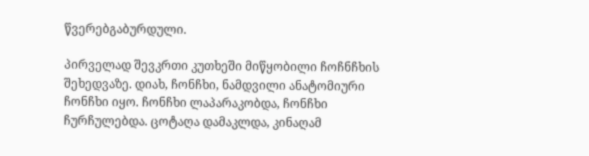წვერებგაბურდული.

პირველად შევკრთი კუთხეში მიწყობილი ჩოჩნჩხის შეხედვაზე. დიახ, ჩონჩხი, ნამდვილი ანატომიური ჩონჩხი იყო. ჩონჩხი ლაპარაკობდა, ჩონჩხი ჩურჩულებდა. ცოტაღა დამაკლდა, კინაღამ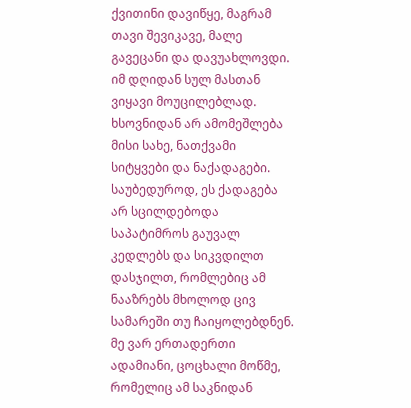ქვითინი დავიწყე, მაგრამ თავი შევიკავე, მალე გავეცანი და დავუახლოვდი. იმ დღიდან სულ მასთან ვიყავი მოუცილებლად. ხსოვნიდან არ ამომეშლება მისი სახე, ნათქვამი სიტყვები და ნაქადაგები. საუბედუროდ, ეს ქადაგება არ სცილდებოდა საპატიმროს გაუვალ კედლებს და სიკვდილთ დასჯილთ, რომლებიც ამ ნააზრებს მხოლოდ ცივ სამარეში თუ ჩაიყოლებდნენ. მე ვარ ერთადერთი ადამიანი, ცოცხალი მოწმე, რომელიც ამ საკნიდან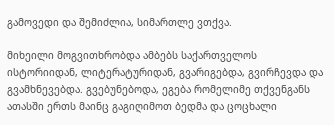გამოვედი და შემიძლია, სიმართლე ვთქვა.

მიხეილი მოგვითხრობდა ამბებს საქართველოს ისტორიიდან, ლიტერატურიდან, გვარიგებდა, გვირჩევდა და გვამხნევებდა. გვებუნებოდა, ეგება რომელიმე თქვენგანს ათასში ერთს მაინც გაგიღიმოთ ბედმა და ცოცხალი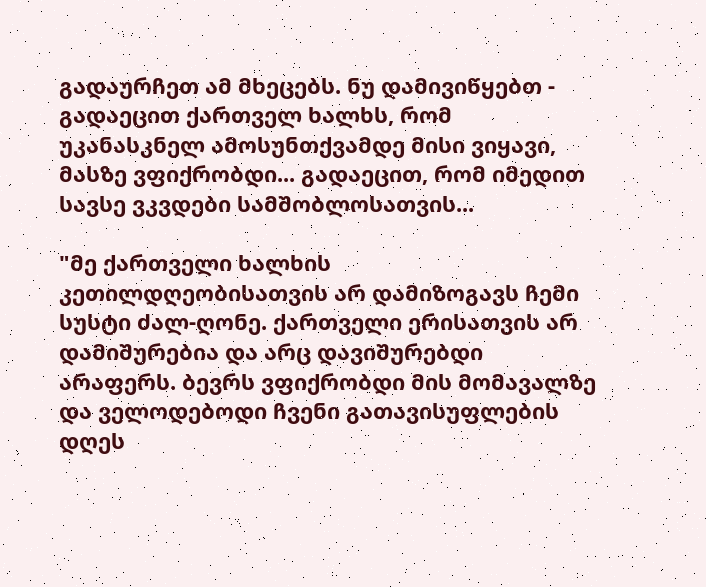გადაურჩეთ ამ მხეცებს. ნუ დამივიწყებთ - გადაეცით ქართველ ხალხს, რომ უკანასკნელ ამოსუნთქვამდე მისი ვიყავი, მასზე ვფიქრობდი... გადაეცით, რომ იმედით სავსე ვკვდები სამშობლოსათვის...

"მე ქართველი ხალხის კეთილდღეობისათვის არ დამიზოგავს ჩემი სუსტი ძალ-ღონე. ქართველი ერისათვის არ დამიშურებია და არც დავიშურებდი არაფერს. ბევრს ვფიქრობდი მის მომავალზე და ველოდებოდი ჩვენი გათავისუფლების დღეს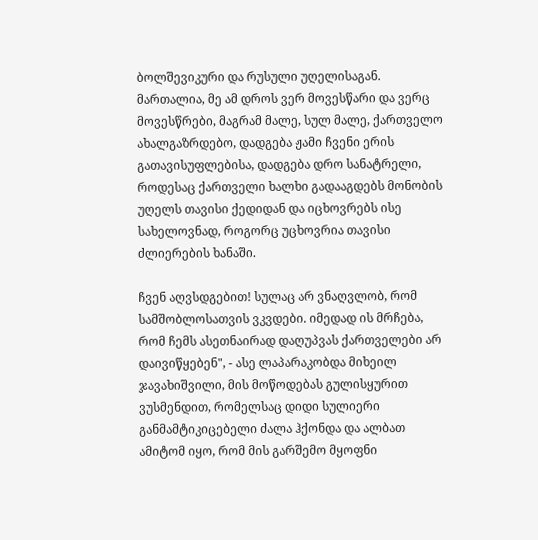ბოლშევიკური და რუსული უღელისაგან. მართალია, მე ამ დროს ვერ მოვესწარი და ვერც მოვესწრები, მაგრამ მალე, სულ მალე, ქართველო ახალგაზრდებო, დადგება ჟამი ჩვენი ერის გათავისუფლებისა, დადგება დრო სანატრელი, როდესაც ქართველი ხალხი გადააგდებს მონობის უღელს თავისი ქედიდან და იცხოვრებს ისე სახელოვნად, როგორც უცხოვრია თავისი ძლიერების ხანაში.

ჩვენ აღვსდგებით! სულაც არ ვნაღვლობ, რომ სამშობლოსათვის ვკვდები. იმედად ის მრჩება, რომ ჩემს ასეთნაირად დაღუპვას ქართველები არ დაივიწყებენ", - ასე ლაპარაკობდა მიხეილ ჯავახიშვილი, მის მოწოდებას გულისყურით ვუსმენდით, რომელსაც დიდი სულიერი განმამტიკიცებელი ძალა ჰქონდა და ალბათ ამიტომ იყო, რომ მის გარშემო მყოფნი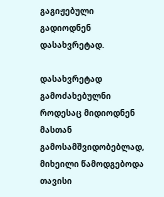გაგიჟებული გადიოდნენ დასახვრეტად.

დასახვრეტად გამოძახებულნი როდესაც მიდიოდნენ მასთან გამოსამშვიდობებლად, მიხეილი წამოდგებოდა თავისი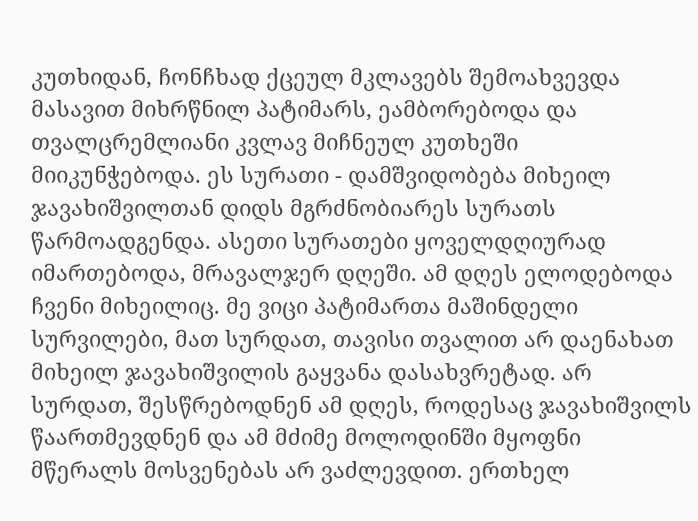კუთხიდან, ჩონჩხად ქცეულ მკლავებს შემოახვევდა მასავით მიხრწნილ პატიმარს, ეამბორებოდა და თვალცრემლიანი კვლავ მიჩნეულ კუთხეში მიიკუნჭებოდა. ეს სურათი - დამშვიდობება მიხეილ ჯავახიშვილთან დიდს მგრძნობიარეს სურათს წარმოადგენდა. ასეთი სურათები ყოველდღიურად იმართებოდა, მრავალჯერ დღეში. ამ დღეს ელოდებოდა ჩვენი მიხეილიც. მე ვიცი პატიმართა მაშინდელი სურვილები, მათ სურდათ, თავისი თვალით არ დაენახათ მიხეილ ჯავახიშვილის გაყვანა დასახვრეტად. არ სურდათ, შესწრებოდნენ ამ დღეს, როდესაც ჯავახიშვილს წაართმევდნენ და ამ მძიმე მოლოდინში მყოფნი მწერალს მოსვენებას არ ვაძლევდით. ერთხელ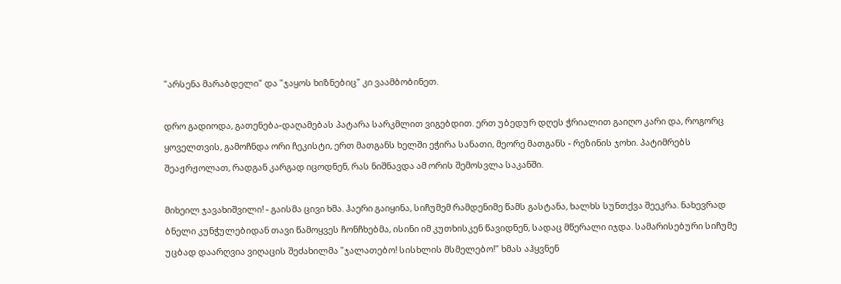"არსენა მარაბდელი" და "ჯაყოს ხიზნებიც" კი ვაამბობინეთ.

დრო გადიოდა, გათენება-დაღამებას პატარა სარკმლით ვიგებდით. ერთ უბედურ დღეს ჭრიალით გაიღო კარი და, როგორც ყოველთვის, გამოჩნდა ორი ჩეკისტი, ერთ მათგანს ხელში ეჭირა სანათი, მეორე მათგანს - რეზინის ჯოხი. პატიმრებს შეაჟრჟოლათ, რადგან კარგად იცოდნენ, რას ნიშნავდა ამ ორის შემოსვლა საკანში.

მიხეილ ჯავახიშვილი! - გაისმა ცივი ხმა. ჰაერი გაიყინა, სიჩუმემ რამდენიმე წამს გასტანა, ხალხს სუნთქვა შეეკრა. ნახევრად ბნელი კუნჭულებიდან თავი წამოყვეს ჩონჩხებმა, ისინი იმ კუთხისკენ წავიდნენ, სადაც მწერალი იჯდა. სამარისებური სიჩუმე უცბად დაარღვია ვიღაცის შეძახილმა "ჯალათებო! სისხლის მსმელებო!" ხმას აჰყვნენ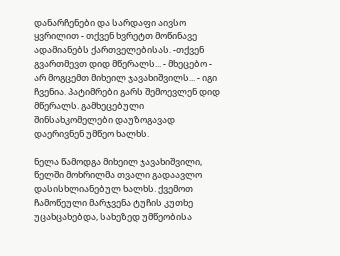დანარჩენები და სარდაფი აივსო ყვრილით - თქვენ ხვრეტთ მოწინავე ადამიანებს ქართველებისას. -თქვენ გვართმევთ დიდ მწერალს... - მხეცებო - არ მოგცემთ მიხეილ ჯავახიშვილს... - იგი ჩვენია. პატიმრები გარს შემოევლენ დიდ მწერალს. გამხეცებული შინსახკომელები დაუზოგავად დაერივნენ უმწეო ხალხს.

ნელა წამოდგა მიხეილ ჯავახიშვილი, წელში მოხრილმა თვალი გადაავლო დასისხლიანებულ ხალხს. ქვემოთ ჩამოწეული მარჯვენა ტუჩის კუთხე უცახცახებდა, სახეზედ უმწეობისა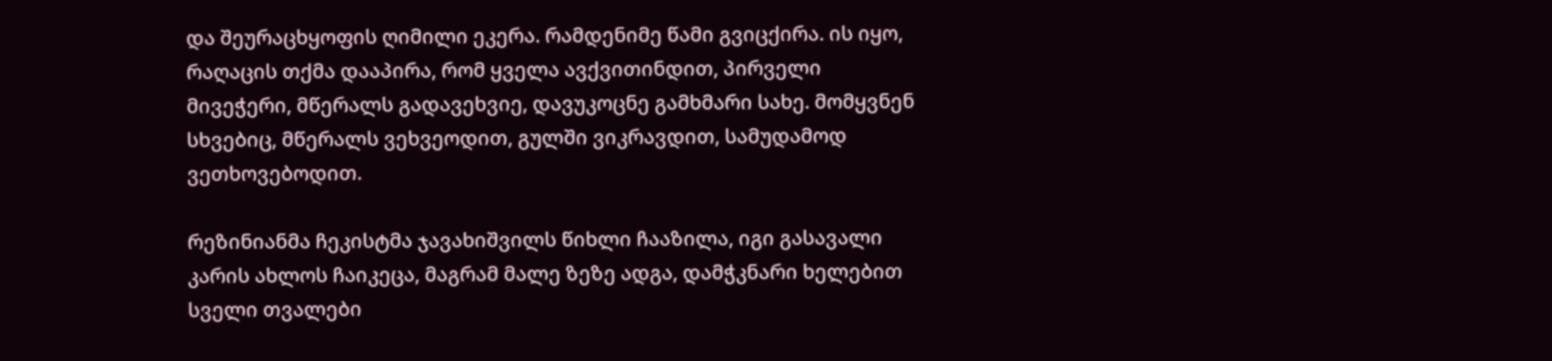და შეურაცხყოფის ღიმილი ეკერა. რამდენიმე წამი გვიცქირა. ის იყო, რაღაცის თქმა დააპირა, რომ ყველა ავქვითინდით, პირველი მივეჭერი, მწერალს გადავეხვიე, დავუკოცნე გამხმარი სახე. მომყვნენ სხვებიც, მწერალს ვეხვეოდით, გულში ვიკრავდით, სამუდამოდ ვეთხოვებოდით.

რეზინიანმა ჩეკისტმა ჯავახიშვილს წიხლი ჩააზილა, იგი გასავალი კარის ახლოს ჩაიკეცა, მაგრამ მალე ზეზე ადგა, დამჭკნარი ხელებით სველი თვალები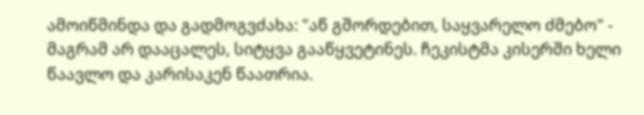ამოიწმინდა და გადმოგვძახა: "აწ გშორდებით, საყვარელო ძმებო" - მაგრამ არ დააცალეს, სიტყვა გააწყვეტინეს. ჩეკისტმა კისერში ხელი წაავლო და კარისაკენ წაათრია.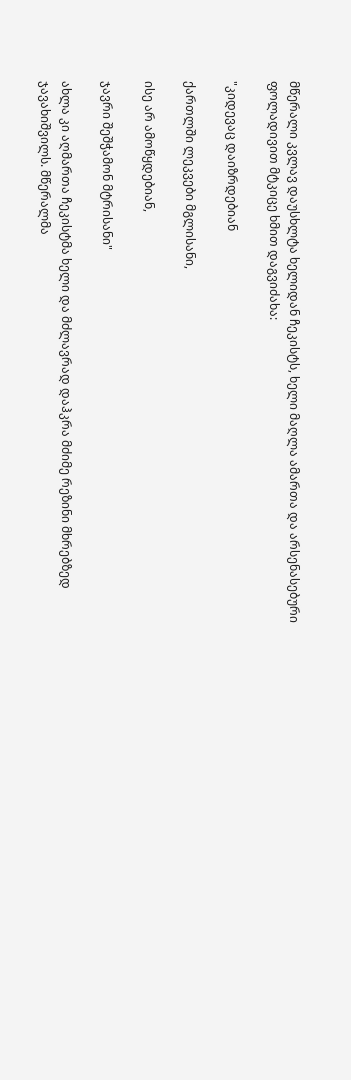მწერალი კვლავ დაუსხლტა ხელიდან ჩეკისტს, ხელი მაღლა ამართა და არსენასებური ფოლადივით მტკიცე ხმით დაგვიძახა:

"კიდევაც დაიზრდებიან

ქართლში ლეკვები მგლისანი,

ისე არ ამოწყდებიან,

ჯავრი შეშჭამონ მტრისანი"

ახლა კი აღმართა ჩეკისტმა ხელი და მძლავრად დაჰკრა მძიმე რეზინი მხრებზედ ჯავახიშვილს. მწერალმა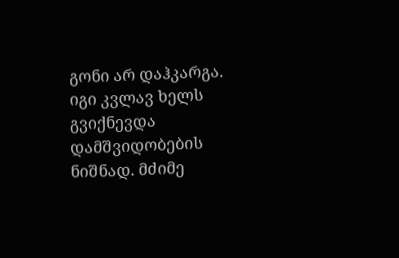გონი არ დაჰკარგა. იგი კვლავ ხელს გვიქნევდა დამშვიდობების ნიშნად. მძიმე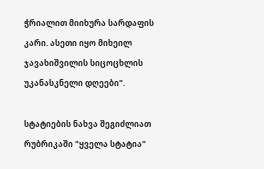ჭრიალით მიიხურა სარდაფის კარი. ასეთი იყო მიხეილ ჯავახიშვილის სიცოცხლის უკანასკნელი დღეები".

სტატიების ნახვა შეგიძლიათ რუბრიკაში "ყველა სტატია"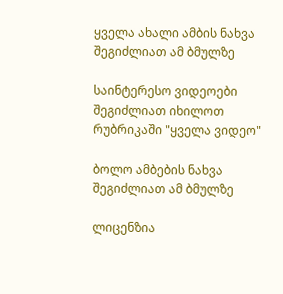ყველა ახალი ამბის ნახვა შეგიძლიათ ამ ბმულზე

საინტერესო ვიდეოები შეგიძლიათ იხილოთ რუბრიკაში "ყველა ვიდეო"

ბოლო ამბების ნახვა შეგიძლიათ ამ ბმულზე

ლიცენზია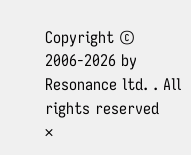Copyright © 2006-2026 by Resonance ltd. . All rights reserved
×